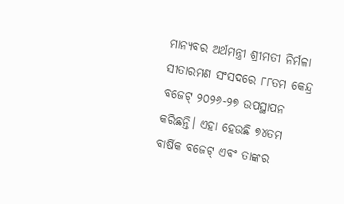ମାନ୍ୟବର ଅର୍ଥମନ୍ତ୍ରୀ ଶ୍ରୀମତୀ ନିର୍ମଳା ସୀତାରମଣ ସଂସଦରେ ୮୮ତମ କେନ୍ଦ୍ର ବଜେଟ୍ ୨୦୨୬-୨୭ ଉପସ୍ଥାପନ କରିଛନ୍ତି। ଏହା ହେଉଛି ୭୪ତମ ବାର୍ଷିକ ବଜେଟ୍ ଏବଂ ତାଙ୍କର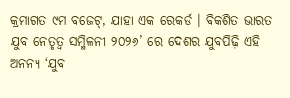କ୍ରମାଗତ ୯ମ ବଜେଟ୍, ଯାହା ଏକ ରେକର୍ଡ । ବିକଶିତ ଭାରତ ଯୁବ ନେତୃତ୍ବ ସମ୍ମିଳନୀ ୨୦୨୬’ ରେ ଦେଶର ଯୁବପିଢ଼ି ଏହି ଅନନ୍ୟ ‘ଯୁବ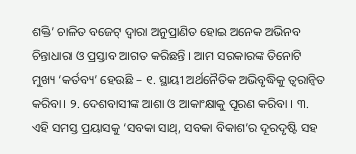ଶକ୍ତି’ ଚାଳିତ ବଜେଟ୍ ଦ୍ବାରା ଅନୁପ୍ରାଣିତ ହୋଇ ଅନେକ ଅଭିନବ ଚିନ୍ତାଧାରା ଓ ପ୍ରସ୍ତାବ ଆଗତ କରିଛନ୍ତି । ଆମ ସରକାରଙ୍କ ତିନୋଟି ମୁଖ୍ୟ ‘କର୍ତବ୍ୟ’ ହେଉଛି – ୧. ସ୍ଥାୟୀ ଅର୍ଥନୈତିକ ଅଭିବୃଦ୍ଧିକୁ ତ୍ବରାନ୍ବିତ କରିବା। ୨. ଦେଶବାସୀଙ୍କ ଆଶା ଓ ଆକାଂକ୍ଷାକୁ ପୂରଣ କରିବା । ୩. ଏହି ସମସ୍ତ ପ୍ରୟାସକୁ ‘ସବକା ସାଥ୍, ସବକା ବିକାଶ’ର ଦୂରଦୃଷ୍ଟି ସହ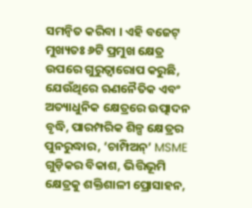ସମନ୍ବିତ କରିବା । ଏହି ବଜେଟ୍ ମୁଖ୍ୟତଃ ୬ଟି ପ୍ରମୁଖ କ୍ଷେତ୍ର ଉପରେ ଗୁରୁତ୍ୱାରୋପ କରୁଛି, ଯେଉଁଥିରେ ଋଣନୈତିକ ଏବଂ ଅତ୍ୟାଧୁନିକ କ୍ଷେତ୍ରରେ ଉତ୍ପାଦନ ବୃଦ୍ଧି, ପାରମ୍ପରିକ ଶିଳ୍ପ କ୍ଷେତ୍ରର ପୁନରୁଦ୍ଧାର, ‘ଚାମ୍ପିଅନ୍’ MSME ଗୁଡ଼ିକର ବିକାଶ, ଭିତ୍ତିଭୂମି କ୍ଷେତ୍ରକୁ ଶକ୍ତିଶାଳୀ ପ୍ରୋସାହନ,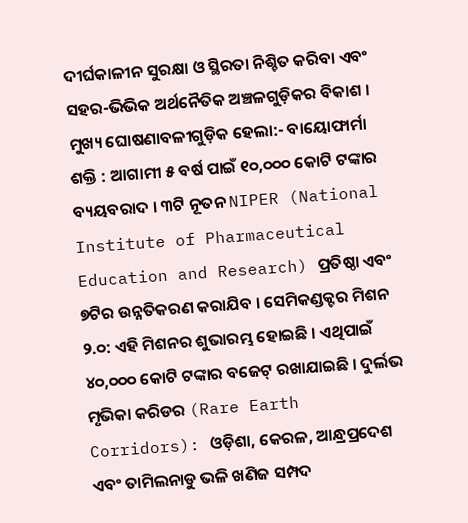ଦୀର୍ଘକାଳୀନ ସୁରକ୍ଷା ଓ ସ୍ଥିରତା ନିଶ୍ଚିତ କରିବା ଏବଂ ସହର-ଭିଭିକ ଅର୍ଥନୈତିକ ଅଞ୍ଚଳଗୁଡ଼ିକର ବିକାଶ । ମୁଖ୍ୟ ଘୋଷଣାବଳୀଗୁଡ଼ିକ ହେଲା:- ବାୟୋଫାର୍ମା ଶକ୍ତି : ଆଗାମୀ ୫ ବର୍ଷ ପାଇଁ ୧୦,୦୦୦ କୋଟି ଟଙ୍କାର ବ୍ୟୟବରାଦ । ୩ଟି ନୂତନ NIPER (National Institute of Pharmaceutical Education and Research) ପ୍ରତିଷ୍ଠା ଏବଂ ୭ଟିର ଉନ୍ନତିକରଣ କରାଯିବ । ସେମିକଣ୍ଡକ୍ଟର ମିଶନ ୨.୦: ଏହି ମିଶନର ଶୁଭାରମ୍ଭ ହୋଇଛି । ଏଥିପାଇଁ ୪୦,୦୦୦ କୋଟି ଟଙ୍କାର ବଜେଟ୍ ରଖାଯାଇଛି । ଦୁର୍ଲଭ ମୃଭିକା କରିଡର (Rare Earth Corridors): ଓଡ଼ିଶା, କେରଳ, ଆନ୍ଧ୍ରପ୍ରଦେଶ ଏବଂ ତାମିଲନାଡୁ ଭଳି ଖଣିଜ ସମ୍ପଦ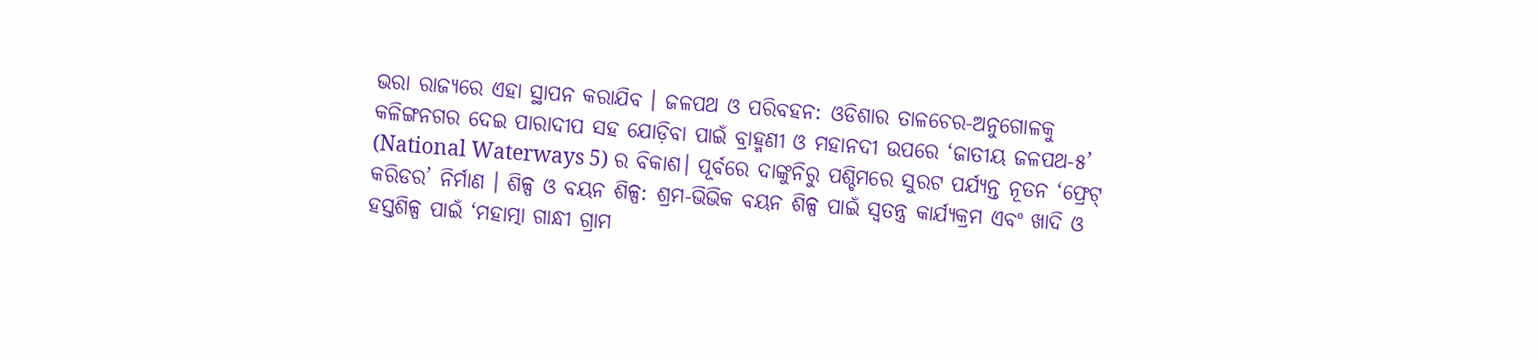ଭରା ରାଜ୍ୟରେ ଏହା ସ୍ଥାପନ କରାଯିବ । ଜଳପଥ ଓ ପରିବହନ: ଓଡିଶାର ତାଳଚେର-ଅନୁଗୋଳକୁ କଳିଙ୍ଗନଗର ଦେଇ ପାରାଦୀପ ସହ ଯୋଡ଼ିବା ପାଇଁ ବ୍ରାହ୍ମଣୀ ଓ ମହାନଦୀ ଉପରେ ‘ଜାତୀୟ ଜଳପଥ-୫’ (National Waterways 5) ର ବିକାଶ। ପୂର୍ବରେ ଦାଙ୍କୁନିରୁ ପଶ୍ଚିମରେ ସୁରଟ ପର୍ଯ୍ୟନ୍ତ ନୂତନ ‘ଫ୍ରେଟ୍ କରିଡର’ ନିର୍ମାଣ । ଶିଳ୍ପ ଓ ବୟନ ଶିଳ୍ପ: ଶ୍ରମ-ଭିଭିକ ବୟନ ଶିଳ୍ପ ପାଇଁ ସ୍ବତନ୍ତ୍ର କାର୍ଯ୍ୟକ୍ରମ ଏବଂ ଖାଦି ଓ ହସ୍ତଶିଳ୍ପ ପାଇଁ ‘ମହାତ୍ମା ଗାନ୍ଧୀ ଗ୍ରାମ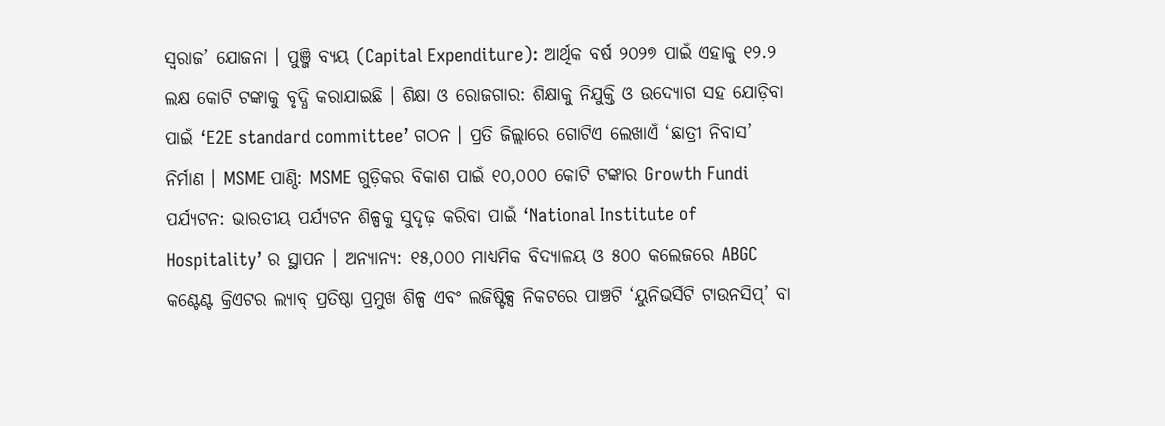ସ୍ବରାଜ’ ଯୋଜନା । ପୁଞ୍ଜି ବ୍ୟୟ (Capital Expenditure): ଆର୍ଥିକ ବର୍ଷ ୨୦୨୭ ପାଇଁ ଏହାକୁ ୧୨.୨ ଲକ୍ଷ କୋଟି ଟଙ୍କାକୁ ବୃଦ୍ଧି କରାଯାଇଛି । ଶିକ୍ଷା ଓ ରୋଜଗାର: ଶିକ୍ଷାକୁ ନିଯୁକ୍ତି ଓ ଉଦ୍ୟୋଗ ସହ ଯୋଡ଼ିବା ପାଇଁ ‘E2E standard committee’ ଗଠନ । ପ୍ରତି ଜିଲ୍ଲାରେ ଗୋଟିଏ ଲେଖାଏଁ ‘ଛାତ୍ରୀ ନିବାସ’ ନିର୍ମାଣ । MSME ପାଣ୍ଠି: MSME ଗୁଡ଼ିକର ବିକାଶ ପାଇଁ ୧୦,୦୦୦ କୋଟି ଟଙ୍କାର Growth Fundi ପର୍ଯ୍ୟଟନ: ଭାରତୀୟ ପର୍ଯ୍ୟଟନ ଶିଳ୍ପକୁ ସୁଦୃଢ଼ କରିବା ପାଇଁ ‘National Institute of Hospitality’ ର ସ୍ଥାପନ । ଅନ୍ୟାନ୍ୟ: ୧୫,୦୦୦ ମାଧ୍ୟମିକ ବିଦ୍ୟାଳୟ ଓ ୫୦୦ କଲେଜରେ ABGC କଣ୍ଟେଣ୍ଟ କ୍ରିଏଟର ଲ୍ୟାବ୍ ପ୍ରତିଷ୍ଠା ପ୍ରମୁଖ ଶିଳ୍ପ ଏବଂ ଲଜିଷ୍ଟିକ୍ସ ନିକଟରେ ପାଞ୍ଚଟି ‘ୟୁନିଭର୍ସିଟି ଟାଉନସିପ୍’ ବା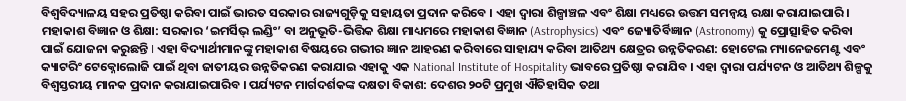ବିଶ୍ବବିଦ୍ୟାଳୟ ସହର ପ୍ରତିଷ୍ଠା କରିବା ପାଇଁ ଭାରତ ସରକାର ରାଜ୍ୟଗୁଡ଼ିକୁ ସହାୟତା ପ୍ରଦାନ କରିବେ । ଏହା ଦ୍ବାରା ଶିଳ୍ପାଞ୍ଚଳ ଏବଂ ଶିକ୍ଷା ମଧ୍ୟରେ ଉତ୍ତମ ସମନ୍ଵୟ ରକ୍ଷା କରାଯାଇପାରି । ମହାକାଶ ବିଜ୍ଞାନ ଓ ଶିକ୍ଷା: ସରକାର ‘ଇମର୍ସିଭ୍ ଲଣ୍ଡିଂ’ ବା ଅନୁଭୂତି-ଭିତ୍ତିକ ଶିକ୍ଷା ମାଧ୍ୟମରେ ମହାକାଶ ବିଜ୍ଞାନ (Astrophysics) ଏବଂ ଜ୍ୟୋତିର୍ବିଜ୍ଞାନ (Astronomy) କୁ ପ୍ରୋତ୍ସାହିତ କରିବା ପାଇଁ ଯୋଜନା କରୁଛନ୍ତି I ଏହା ବିଦ୍ୟାର୍ଥୀମାନଙ୍କୁ ମହାକାଶ ବିଷୟରେ ଗଭୀର ଜ୍ଞାନ ଆହରଣ କରିବାରେ ସାହାଯ୍ୟ କରିବା ଆତିଥ୍ୟ କ୍ଷେତ୍ରର ଉନ୍ନତିକରଣ: ହୋଟେଲ ମ୍ୟାନେଜମେଣ୍ଟ ଏବଂ କ୍ୟାଟରିଂ ଟେକ୍ନୋଲୋଜି ପାଇଁ ଥିବା ଜାତୀୟର ଉନ୍ନତିକରଣ କରାଯାଇ ଏହାକୁ ଏକ National Institute of Hospitality ଭାବରେ ପ୍ରତିଷ୍ଠା କରାଯିବ । ଏହା ଦ୍ଵାରା ପର୍ଯ୍ୟଟନ ଓ ଆତିଥ୍ୟ ଶିଳ୍ପକୁ ବିଶ୍ବସ୍ତରୀୟ ମାନକ ପ୍ରଦାନ କରାଯାଇପାରିବ । ପର୍ଯ୍ୟଟନ ମାର୍ଗଦର୍ଶକଙ୍କ ଦକ୍ଷତା ବିକାଶ: ଦେଶର ୨୦ଟି ପ୍ରମୁଖ ଐତିହାସିକ ତଥା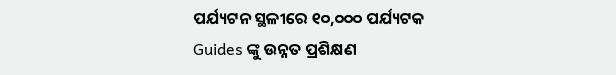ପର୍ଯ୍ୟଟନ ସ୍ଥଳୀରେ ୧୦,୦୦୦ ପର୍ଯ୍ୟଟକ Guides ଙ୍କୁ ଉନ୍ନତ ପ୍ରଶିକ୍ଷଣ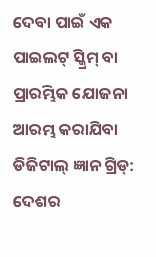ଦେବା ପାଇଁ ଏକ ପାଇଲଟ୍ ସ୍କ୍ରିମ୍ ବା ପ୍ରାରମ୍ଭିକ ଯୋଜନା ଆରମ୍ଭ କରାଯିବା ଡିଜିଟାଲ୍ ଜ୍ଞାନ ଗ୍ରିଡ୍: ଦେଶର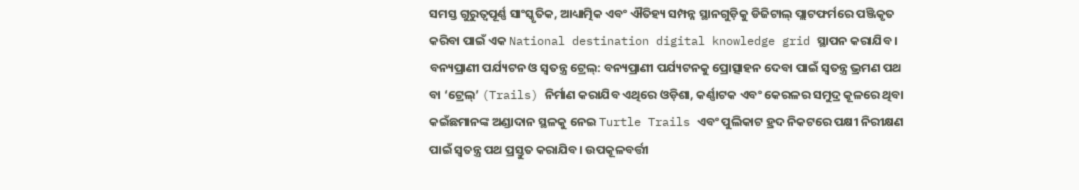ସମସ୍ତ ଗୁରୁତ୍ଵପୂର୍ଣ୍ଣ ସାଂସ୍କୃତିକ, ଆଧ୍ୟାତ୍ମିକ ଏବଂ ଐତିହ୍ୟ ସମ୍ପନ୍ନ ସ୍ଥାନଗୁଡ଼ିକୁ ଡିଜିଟାଲ୍ ପ୍ଲାଟଫର୍ମରେ ପଞ୍ଜିକୃତ କରିବା ପାଇଁ ଏକ National destination digital knowledge grid ସ୍ଥାପନ କରାଯିବ । ବନ୍ୟପ୍ରାଣୀ ପର୍ଯ୍ୟଟନ ଓ ସ୍ବତନ୍ତ୍ର ଟ୍ରେଲ୍: ବନ୍ୟପ୍ରାଣୀ ପର୍ଯ୍ୟଟନକୁ ପ୍ରୋତ୍ସାହନ ଦେବା ପାଇଁ ସ୍ବତନ୍ତ୍ର ଭ୍ରମଣ ପଥ ବା ‘ଟ୍ରେଲ୍’ (Trails) ନିର୍ମାଣ କରାଯିବ ଏଥିରେ ଓଡ଼ିଶା, କର୍ଣ୍ଣାଟକ ଏବଂ କେରଳର ସମୁଦ୍ର କୂଳରେ ଥିବା କଇଁଛମାନଙ୍କ ଅଣ୍ଡାଦାନ ସ୍ଥଳକୁ ନେଇ Turtle Trails ଏବଂ ପୁଲିକାଟ ହ୍ରଦ ନିକଟରେ ପକ୍ଷୀ ନିରୀକ୍ଷଣ ପାଇଁ ସ୍ବତନ୍ତ୍ର ପଥ ପ୍ରସ୍ତୁତ କରାଯିବ। ଉପକୂଳବର୍ତ୍ତୀ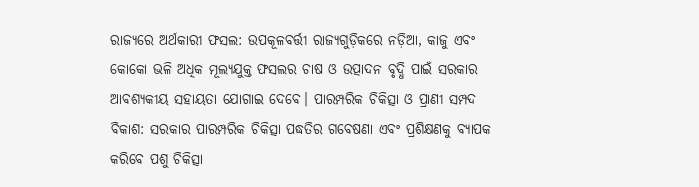ରାଜ୍ୟରେ ଅର୍ଥକାରୀ ଫସଲ: ଉପକୂଳବର୍ତ୍ତୀ ରାଜ୍ୟଗୁଡ଼ିକରେ ନଡ଼ିଆ, କାଜୁ ଏବଂ କୋକୋ ଭଳି ଅଧିକ ମୂଲ୍ୟଯୁକ୍ତ ଫସଲର ଚାଷ ଓ ଉତ୍ପାଦନ ବୃଦ୍ଧି ପାଇଁ ସରକାର ଆବଶ୍ୟକୀୟ ସହାୟତା ଯୋଗାଇ ଦେବେ। ପାରମ୍ପରିକ ଚିକିତ୍ସା ଓ ପ୍ରାଣୀ ସମ୍ପଦ ବିକାଶ: ସରକାର ପାରମ୍ପରିକ ଚିକିତ୍ସା ପଦ୍ଧତିର ଗବେଷଣା ଏବଂ ପ୍ରଶିକ୍ଷଣକୁ ବ୍ୟାପକ କରିବେ ପଶୁ ଚିକିତ୍ସା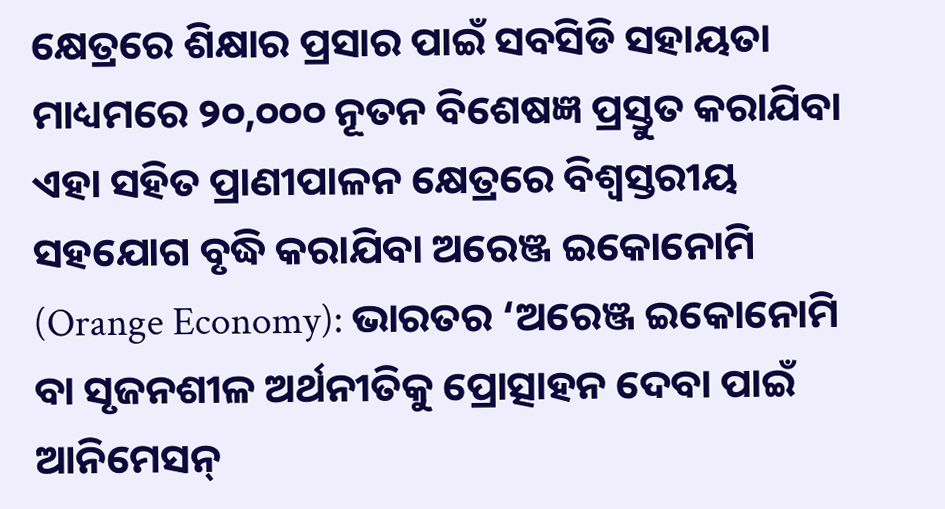କ୍ଷେତ୍ରରେ ଶିକ୍ଷାର ପ୍ରସାର ପାଇଁ ସବସିଡି ସହାୟତା ମାଧ୍ୟମରେ ୨୦,୦୦୦ ନୂତନ ବିଶେଷଜ୍ଞ ପ୍ରସ୍ତୁତ କରାଯିବା ଏହା ସହିତ ପ୍ରାଣୀପାଳନ କ୍ଷେତ୍ରରେ ବିଶ୍ବସ୍ତରୀୟ ସହଯୋଗ ବୃଦ୍ଧି କରାଯିବା ଅରେଞ୍ଜ ଇକୋନୋମି (Orange Economy): ଭାରତର ‘ଅରେଞ୍ଜ ଇକୋନୋମି ବା ସୃଜନଶୀଳ ଅର୍ଥନୀତିକୁ ପ୍ରୋତ୍ସାହନ ଦେବା ପାଇଁ ଆନିମେସନ୍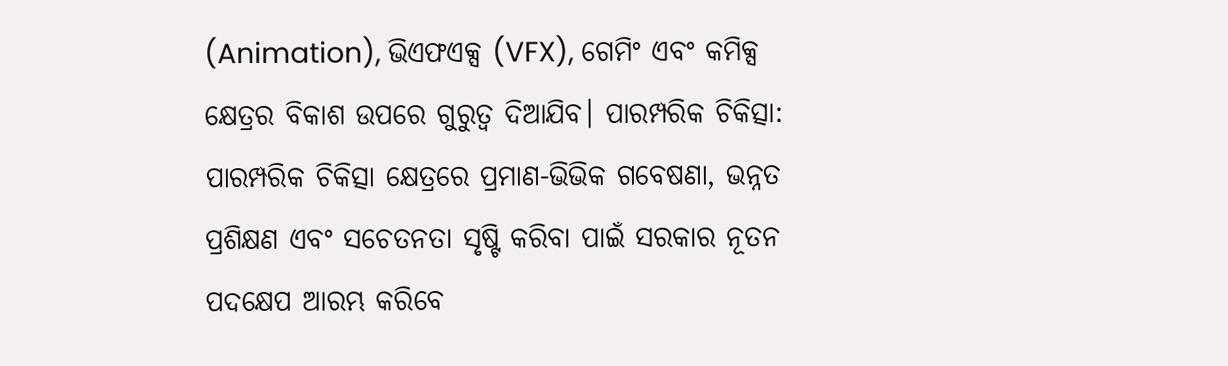(Animation), ଭିଏଫଏକ୍ସ (VFX), ଗେମିଂ ଏବଂ କମିକ୍ସ କ୍ଷେତ୍ରର ବିକାଶ ଉପରେ ଗୁରୁତ୍ବ ଦିଆଯିବ। ପାରମ୍ପରିକ ଚିକିତ୍ସା: ପାରମ୍ପରିକ ଚିକିତ୍ସା କ୍ଷେତ୍ରରେ ପ୍ରମାଣ-ଭିଭିକ ଗବେଷଣା, ଭନ୍ନତ ପ୍ରଶିକ୍ଷଣ ଏବଂ ସଚେତନତା ସୃଷ୍ଟି କରିବା ପାଇଁ ସରକାର ନୂତନ ପଦକ୍ଷେପ ଆରମ୍ଭ କରିବେ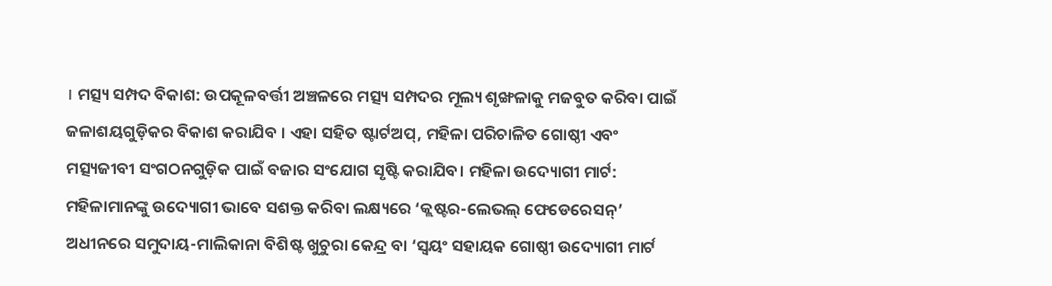। ମତ୍ସ୍ୟ ସମ୍ପଦ ବିକାଶ: ଉପକୂଳବର୍ତ୍ତୀ ଅଞ୍ଚଳରେ ମତ୍ସ୍ୟ ସମ୍ପଦର ମୂଲ୍ୟ ଶୃଙ୍ଖଳାକୁ ମଜବୁତ କରିବା ପାଇଁ ଜଳାଶୟଗୁଡ଼ିକର ବିକାଶ କରାଯିବ । ଏହା ସହିତ ଷ୍ଟାର୍ଟଅପ୍, ମହିଳା ପରିଚାଳିତ ଗୋଷ୍ଠୀ ଏବଂ ମତ୍ସ୍ୟଜୀବୀ ସଂଗଠନଗୁଡ଼ିକ ପାଇଁ ବଜାର ସଂଯୋଗ ସୃଷ୍ଟି କରାଯିବ। ମହିଳା ଉଦ୍ୟୋଗୀ ମାର୍ଟ: ମହିଳାମାନଙ୍କୁ ଉଦ୍ୟୋଗୀ ଭାବେ ସଶକ୍ତ କରିବା ଲକ୍ଷ୍ୟରେ ‘କ୍ଲଷ୍ଟର-ଲେଭଲ୍ ଫେଡେରେସନ୍’ ଅଧୀନରେ ସମୁଦାୟ-ମାଲିକାନା ବିଶିଷ୍ଟ ଖୁଚୁରା କେନ୍ଦ୍ର ବା ‘ସ୍ବୟଂ ସହାୟକ ଗୋଷ୍ଠୀ ଉଦ୍ୟୋଗୀ ମାର୍ଟ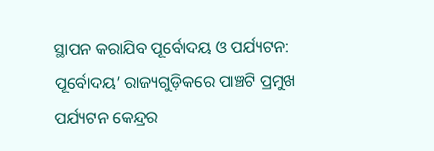ସ୍ଥାପନ କରାଯିବ ପୂର୍ବୋଦୟ ଓ ପର୍ଯ୍ୟଟନ: ପୂର୍ବୋଦୟ’ ରାଜ୍ୟଗୁଡ଼ିକରେ ପାଞ୍ଚଟି ପ୍ରମୁଖ ପର୍ଯ୍ୟଟନ କେନ୍ଦ୍ରର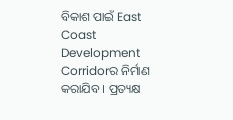ବିକାଶ ପାଇଁ East Coast Development Corridorର ନିର୍ମାଣ କରାଯିବ । ପ୍ରତ୍ୟକ୍ଷ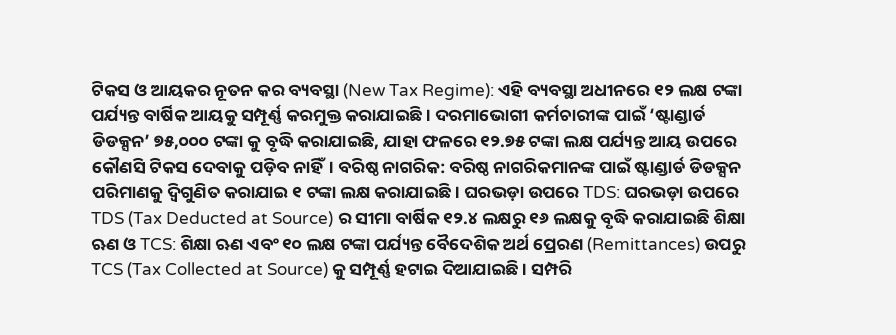ଟିକସ ଓ ଆୟକର ନୂତନ କର ବ୍ୟବସ୍ଥା (New Tax Regime): ଏହି ବ୍ୟବସ୍ଥା ଅଧୀନରେ ୧୨ ଲକ୍ଷ ଟଙ୍କା ପର୍ଯ୍ୟନ୍ତ ବାର୍ଷିକ ଆୟକୁ ସମ୍ପୂର୍ଣ୍ଣ କରମୁକ୍ତ କରାଯାଇଛି। ଦରମାଭୋଗୀ କର୍ମଚାରୀଙ୍କ ପାଇଁ ‘ଷ୍ଟାଣ୍ଡାର୍ଡ ଡିଡକ୍ସନ’ ୭୫,୦୦୦ ଟଙ୍କା କୁ ବୃଦ୍ଧି କରାଯାଇଛି, ଯାହା ଫଳରେ ୧୨.୭୫ ଟଙ୍କା ଲକ୍ଷ ପର୍ଯ୍ୟନ୍ତ ଆୟ ଉପରେ କୌଣସି ଟିକସ ଦେବାକୁ ପଡ଼ିବ ନାହିଁ। ବରିଷ୍ଠ ନାଗରିକ: ବରିଷ୍ଠ ନାଗରିକମାନଙ୍କ ପାଇଁ ଷ୍ଟାଣ୍ଡାର୍ଡ ଡିଡକ୍ସନ ପରିମାଣକୁ ଦ୍ୱିଗୁଣିତ କରାଯାଇ ୧ ଟଙ୍କା ଲକ୍ଷ କରାଯାଇଛି। ଘରଭଡ଼ା ଉପରେ TDS: ଘରଭଡ଼ା ଉପରେ TDS (Tax Deducted at Source) ର ସୀମା ବାର୍ଷିକ ୧୨.୪ ଲକ୍ଷରୁ ୧୬ ଲକ୍ଷକୁ ବୃଦ୍ଧି କରାଯାଇଛି ଶିକ୍ଷା ଋଣ ଓ TCS: ଶିକ୍ଷା ଋଣ ଏବଂ ୧୦ ଲକ୍ଷ ଟଙ୍କା ପର୍ଯ୍ୟନ୍ତ ବୈଦେଶିକ ଅର୍ଥ ପ୍ରେରଣ (Remittances) ଉପରୁ TCS (Tax Collected at Source) କୁ ସମ୍ପୂର୍ଣ୍ଣ ହଟାଇ ଦିଆଯାଇଛି । ସମ୍ପରି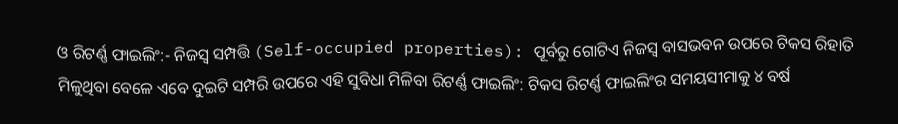ଓ ରିଟର୍ଣ୍ଣ ଫାଇଲିଂ:- ନିଜସ୍ବ ସମ୍ପତ୍ତି (Self-occupied properties): ପୂର୍ବରୁ ଗୋଟିଏ ନିଜସ୍ବ ବାସଭବନ ଉପରେ ଟିକସ ରିହାତି ମିଳୁଥିବା ବେଳେ ଏବେ ଦୁଇଟି ସମ୍ପରି ଉପରେ ଏହି ସୁବିଧା ମିଳିବା ରିଟର୍ଣ୍ଣ ଫାଇଲିଂ: ଟିକସ ରିଟର୍ଣ୍ଣ ଫାଇଲିଂର ସମୟସୀମାକୁ ୪ ବର୍ଷ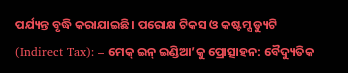ପର୍ଯ୍ୟନ୍ତ ବୃଦ୍ଧି କରାଯାଇଛି। ପରୋକ୍ଷ ଟିକସ ଓ କଷ୍ଟମ୍ସ ଡ୍ୟୁଟି (Indirect Tax): – ମେକ୍ ଇନ୍ ଇଣ୍ଡିଆ’କୁ ପ୍ରୋତ୍ସାହନ: ବୈଦ୍ୟୁତିକ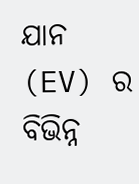ଯାନ (EV) ର ବିଭିନ୍ନ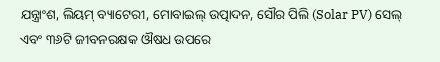ଯନ୍ତ୍ରାଂଶ, ଲିୟମ୍ ବ୍ୟାଟେରୀ, ମୋବାଇଲ୍ ଉତ୍ପାଦନ, ସୌର ପିଲି (Solar PV) ସେଲ୍ ଏବଂ ୩୬ଟି ଜୀବନରକ୍ଷକ ଔଷଧ ଉପରେ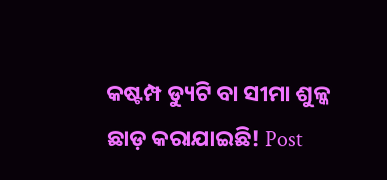କଷ୍ଟମ୍ପ ଡ୍ୟୁଟି ବା ସୀମା ଶୁଳ୍କ ଛାଡ଼ କରାଯାଇଛି! Post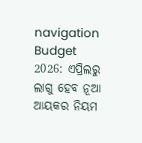navigation Budget 2026: ଏପ୍ରିଲରୁ ଲାଗୁ ହେବ ନୂଆ ଆୟକର ନିୟମ